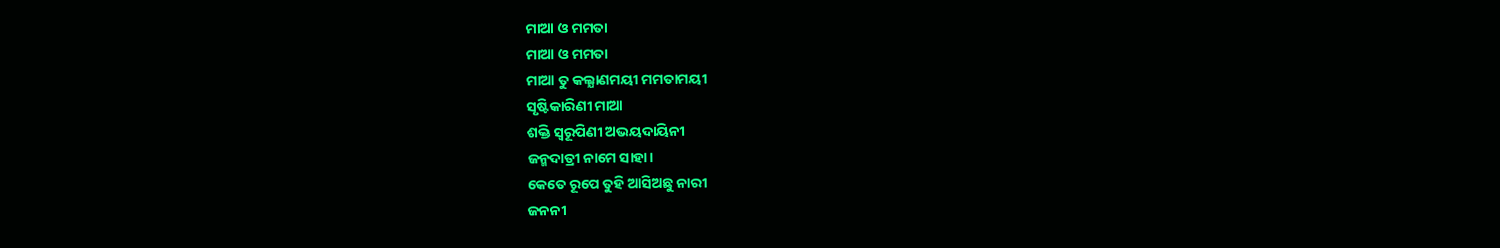ମାଆ ଓ ମମତା
ମାଆ ଓ ମମତା
ମାଆ ତୁ କଲ୍ଯାଣମୟୀ ମମତାମୟୀ
ସୃଷ୍ଟିକାରିଣୀ ମାଆ
ଶକ୍ତି ସ୍ବରୂପିଣୀ ଅଭୟଦାୟିନୀ
ଜନ୍ମଦାତ୍ରୀ ନାମେ ସାହା।
କେତେ ରୂପେ ତୁହି ଆସିଅଛୁ ନାରୀ
ଜନନୀ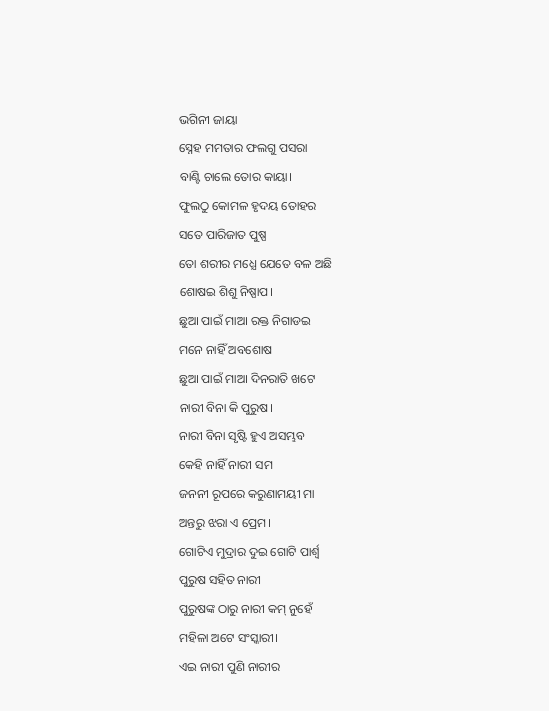ଭଗିନୀ ଜାୟା
ସ୍ନେହ ମମତାର ଫଲଗୁ ପସରା
ବାଣ୍ଟି ଚାଲେ ତୋର କାୟା।
ଫୁଲଠୁ କୋମଳ ହୃଦୟ ତୋହର
ସତେ ପାରିଜାତ ପୁଷ୍ପ
ତୋ ଶରୀର ମଧ୍ଯେ ଯେତେ ବଳ ଅଛି
ଶୋଷଇ ଶିଶୁ ନିଷ୍ପାପ।
ଛୁଆ ପାଇଁ ମାଆ ରକ୍ତ ନିଗାଡଇ
ମନେ ନାହିଁ ଅବଶୋଷ
ଛୁଆ ପାଇଁ ମାଆ ଦିନରାତି ଖଟେ
ନାରୀ ବିନା କି ପୁରୁଷ।
ନାରୀ ବିନା ସୃଷ୍ଟି ହୁଏ ଅସମ୍ଭବ
କେହି ନାହିଁ ନାରୀ ସମ
ଜନନୀ ରୂପରେ କରୁଣାମୟୀ ମା
ଅନ୍ତରୁ ଝରା ଏ ପ୍ରେମ।
ଗୋଟିଏ ମୁଦ୍ରାର ଦୁଇ ଗୋଟି ପାର୍ଶ୍ବ
ପୁରୁଷ ସହିତ ନାରୀ
ପୁରୁଷଙ୍କ ଠାରୁ ନାରୀ କମ୍ ନୁହେଁ
ମହିଳା ଅଟେ ସଂସ୍କାରୀ।
ଏଇ ନାରୀ ପୁଣି ନାରୀର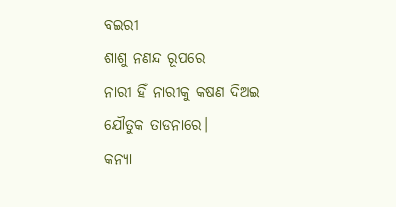ବଇରୀ
ଶାଶୁ ନଣନ୍ଦ ରୂପରେ
ନାରୀ ହିଁ ନାରୀକୁ କଷଣ ଦିଅଇ
ଯୌତୁକ ତାଡନାରେ।
କନ୍ଯା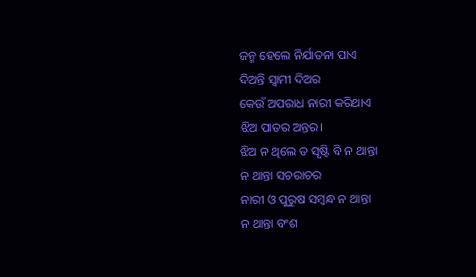ଜନ୍ମ ହେଲେ ନିର୍ଯାତନା ପାଏ
ଦିଅନ୍ତି ସ୍ବାମୀ ଦିଅର
କେଉଁ ଅପରାଧ ନାରୀ କରିଥାଏ
ଝିଅ ପାତର ଅନ୍ତର।
ଝିଅ ନ ଥିଲେ ତ ସୃଷ୍ଟି ବି ନ ଥାନ୍ତା
ନ ଥାନ୍ତା ସଚରାଚର
ନାରୀ ଓ ପୁରୁଷ ସମ୍ବନ୍ଧ ନ ଥାନ୍ତା
ନ ଥାନ୍ତା ବଂଶ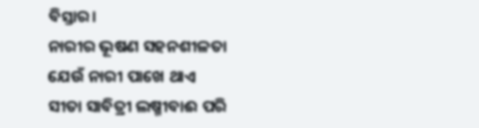ବିସ୍ତାର।
ନାରୀର ଭୂଷଣ ସହନଶୀଳତା
ଯେଉଁ ନାରୀ ପାଖେ ଥାଏ
ସୀତା ସାବିତ୍ରୀ ଲଷ୍ମୀବାଈ ପରି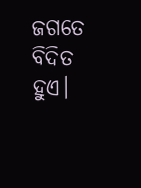ଜଗତେ ବିଦିତ ହୁଏ।